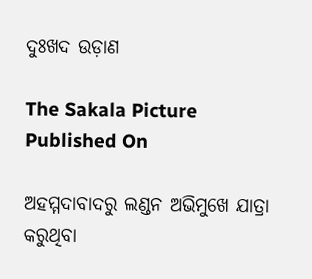ଦୁଃଖଦ ଉଡ଼ାଣ

The Sakala Picture
Published On

ଅହମ୍ମଦାବାଦରୁ ଲଣ୍ଡନ ଅଭିମୁଖେ ଯାତ୍ରା କରୁଥିବା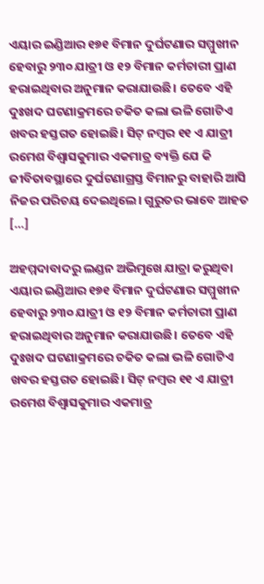ଏୟାର ଇଣ୍ଡିଆର ୧୭୧ ବିମାନ ଦୁର୍ଘଟଣାର ସମ୍ମୁଖୀନ ହେବାରୁ ୨୩୦ ଯାତ୍ରୀ ଓ ୧୨ ବିମାନ କର୍ମଚାରୀ ପ୍ରାଣ ହରାଇଥିବାର ଅନୁମାନ କରାଯାଉଛି। ତେବେ ଏହି ଦୁଃଖଦ ଘଟଣାକ୍ରମରେ ଚକିତ କଲା ଭଳି ଗୋଟିଏ ଖବର ହସ୍ତଗତ ହୋଇଛି। ସିଟ୍‌ ନମ୍ବର ୧୧ ଏ ଯାତ୍ରୀ ରମେଶ ବିଶ୍ବାସକୁମାର ଏକମାତ୍ର ବ୍ୟକ୍ତି ଯେ କି ଜୀବିତାବସ୍ଥାରେ ଦୁର୍ଘଟଣାଗ୍ରସ୍ତ ବିମାନରୁ ବାହାରି ଆସି ନିଜର ପରିଚୟ ଦେଇଥିଲେ। ଗୁରୁତର ଭାବେ ଆହତ […]

ଅହମ୍ମଦାବାଦରୁ ଲଣ୍ଡନ ଅଭିମୁଖେ ଯାତ୍ରା କରୁଥିବା ଏୟାର ଇଣ୍ଡିଆର ୧୭୧ ବିମାନ ଦୁର୍ଘଟଣାର ସମ୍ମୁଖୀନ ହେବାରୁ ୨୩୦ ଯାତ୍ରୀ ଓ ୧୨ ବିମାନ କର୍ମଚାରୀ ପ୍ରାଣ ହରାଇଥିବାର ଅନୁମାନ କରାଯାଉଛି। ତେବେ ଏହି ଦୁଃଖଦ ଘଟଣାକ୍ରମରେ ଚକିତ କଲା ଭଳି ଗୋଟିଏ ଖବର ହସ୍ତଗତ ହୋଇଛି। ସିଟ୍‌ ନମ୍ବର ୧୧ ଏ ଯାତ୍ରୀ ରମେଶ ବିଶ୍ବାସକୁମାର ଏକମାତ୍ର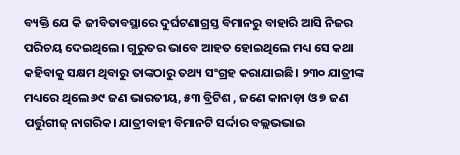ବ୍ୟକ୍ତି ଯେ କି ଜୀବିତାବସ୍ଥାରେ ଦୁର୍ଘଟଣାଗ୍ରସ୍ତ ବିମାନରୁ ବାହାରି ଆସି ନିଜର ପରିଚୟ ଦେଇଥିଲେ। ଗୁରୁତର ଭାବେ ଆହତ ହୋଇଥିଲେ ମଧ୍ୟ ସେ କଥା କହିବାକୁ ସକ୍ଷମ ଥିବାରୁ ତାଙ୍କଠାରୁ ତଥ୍ୟ ସଂଗ୍ରହ କରାଯାଇଛି। ୨୩୦ ଯାତ୍ରୀଙ୍କ ମଧ୍ୟରେ ଥିଲେ ୬୯ ଜଣ ଭାରତୀୟ, ୫୩ ବ୍ରିଟିଶ , ଜଣେ କାନାଡ଼ା ଓ ୭ ଜଣ ପର୍ତ୍ତୁଗୀଜ୍‌ ନାଗରିକ। ଯାତ୍ରୀବାହୀ ବିମାନଟି ସର୍ଦ୍ଦାର ବଲ୍ଲଭଭାଇ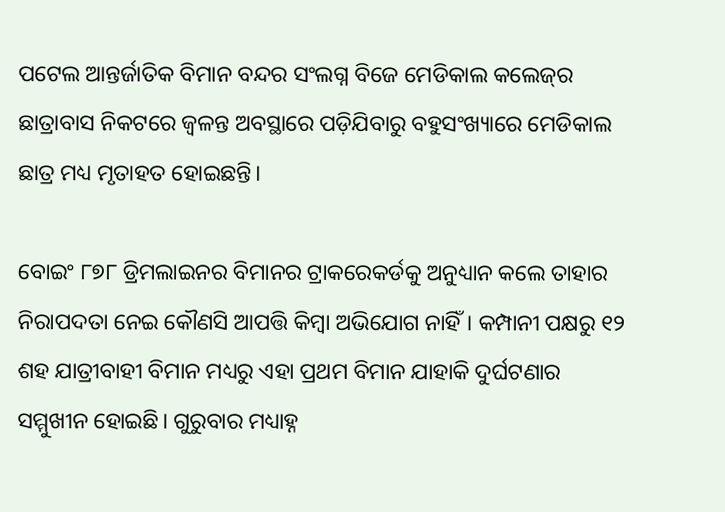ପଟେଲ ଆନ୍ତର୍ଜାତିକ ବିମାନ ବନ୍ଦର ସଂଲଗ୍ନ ବିଜେ ମେଡିକାଲ କଲେଜ୍‌ର ଛାତ୍ରାବାସ ନିକଟରେ ଜ୍ବଳନ୍ତ ଅବସ୍ଥାରେ ପଡ଼ିଯିବାରୁ ବହୁସଂଖ୍ୟାରେ ମେଡିକାଲ ଛାତ୍ର ମଧ୍ୟ ମୃତାହତ ହୋଇଛନ୍ତି।

ବୋଇଂ ୮୭୮ ଡ୍ରିମଲାଇନର ବିମାନର ଟ୍ରାକରେକର୍ଡକୁ ଅନୁଧ୍ୟାନ କଲେ ତାହାର ନିରାପଦତା ନେଇ କୌଣସି ଆପତ୍ତି କିମ୍ବା ଅଭିଯୋଗ ନାହିଁ। କମ୍ପାନୀ ପକ୍ଷରୁ ୧୨ ଶହ ଯାତ୍ରୀବାହୀ ବିମାନ ମଧ୍ୟରୁ ଏହା ପ୍ରଥମ ବିମାନ ଯାହାକି ଦୁର୍ଘଟଣାର ସମ୍ମୁଖୀନ ହୋଇଛି। ଗୁରୁବାର ମଧ୍ୟାହ୍ନ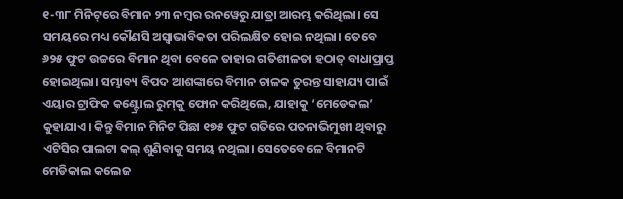୧-୩୮ ମିନିଟ୍‌ରେ ବିମାନ ୨୩ ନମ୍ବର ରନୱେରୁ ଯାତ୍ରା ଆରମ୍ଭ କରିଥିଲା। ସେ ସମୟରେ ମଧ୍ୟ କୌଣସି ଅସ୍ବାଭାବିକତା ପରିଲକ୍ଷିତ ହୋଇ ନଥିଲା। ତେବେ ୬୨୫ ଫୁଟ ଉଚ୍ଚରେ ବିମାନ ଥିବା ବେଳେ ତାହାର ଗତିଶୀଳତା ହଠାତ୍‌ ବାଧାପ୍ରାପ୍ତ ହୋଇଥିଲା। ସମ୍ଭାବ୍ୟ ବିପଦ ଆଶଙ୍କାରେ ବିମାନ ଚାଳକ ତୁରନ୍ତ ସାହାଯ୍ୟ ପାଇଁ ଏୟାର ଟ୍ରାଫିକ କଣ୍ଟ୍ରୋଲ ରୁମ୍‌କୁ ଫୋନ କରିଥିଲେ, ଯାହାକୁ ‘ମେଡେକଲ’ କୁହାଯାଏ। କିନ୍ତୁ ବିମାନ ମିନିଟ ପିଛା ୧୭୫ ଫୁଟ ଗତିରେ ପତନାଭିମୁଖୀ ଥିବାରୁ ଏଟିସିର ପାଲଟା କଲ୍‌ ଶୁଣିବାକୁ ସମୟ ନଥିଲା। ସେତେବେଳେ ବିମାନଟି ମେଡିକାଲ କଲେଜ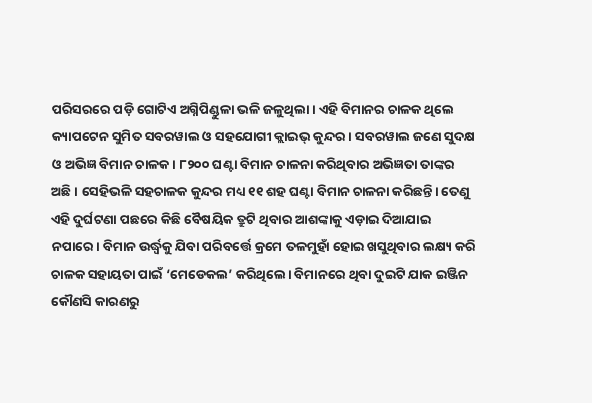ପରିସରରେ ପଡ଼ି ଗୋଟିଏ ଅଗ୍ନିପିଣ୍ଡୁଳା ଭଳି ଜଳୁଥିଲା। ଏହି ବିମାନର ଚାଳକ ଥିଲେ କ୍ୟାପଟେନ ସୁମିତ ସବରୱାଲ ଓ ସହଯୋଗୀ କ୍ଲାଇଭ୍‌ କୁନ୍ଦର। ସବରୱାଲ ଜଣେ ସୁଦକ୍ଷ ଓ ଅଭିଜ୍ଞ ବିମାନ ଚାଳକ। ୮୨୦୦ ଘଣ୍ଟା ବିମାନ ଚାଳନା କରିଥିବାର ଅଭିଜ୍ଞତା ତାଙ୍କର ଅଛି। ସେହିଭଳି ସହଚାଳକ କୁନ୍ଦର ମଧ୍ୟ ୧୧ ଶହ ଘଣ୍ଟା ବିମାନ ଚାଳନା କରିଛନ୍ତି। ତେଣୁ ଏହି ଦୁର୍ଘଟଣା ପଛରେ କିଛି ବୈଷୟିକ ତ୍ରୁଟି ଥିବାର ଆଶଙ୍କାକୁ ଏଡ଼ାଇ ଦିଆଯାଇ ନପାରେ। ବିମାନ ଉର୍ଦ୍ଧ୍ବକୁ ଯିବା ପରିବର୍ତ୍ତେ କ୍ରମେ ତଳମୁହାଁ ହୋଇ ଖସୁଥିବାର ଲକ୍ଷ୍ୟ କରି ଚାଳକ ସହାୟତା ପାଇଁ ‘ମେଡେକଲ’ କରିଥିଲେ। ବିମାନରେ ଥିବା ଦୁଇଟି ଯାକ ଇଞ୍ଜିନ କୌଣସି କାରଣରୁ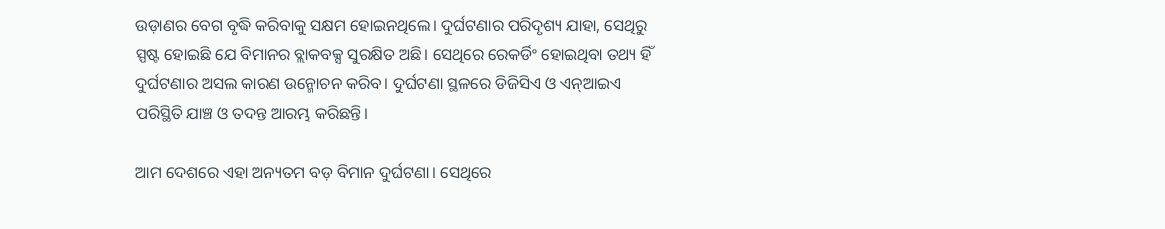ଉଡ଼ାଣର ବେଗ ବୃଦ୍ଧି କରିବାକୁ ସକ୍ଷମ ହୋଇନଥିଲେ। ଦୁର୍ଘଟଣାର ପରିଦୃଶ୍ୟ ଯାହା, ସେଥିରୁ ସ୍ପଷ୍ଟ ହୋଇଛି ଯେ ବିମାନର ବ୍ଲାକବକ୍ସ ସୁରକ୍ଷିତ ଅଛି। ସେଥିରେ ରେକର୍ଡିଂ ହୋଇଥିବା ତଥ୍ୟ ହିଁ ଦୁର୍ଘଟଣାର ଅସଲ କାରଣ ଉନ୍ମୋଚନ କରିବ। ଦୁର୍ଘଟଣା ସ୍ଥଳରେ ଡିଜିସିଏ ଓ ଏନ୍‌ଆଇଏ ପରିସ୍ଥିତି ଯାଞ୍ଚ ଓ ତଦନ୍ତ ଆରମ୍ଭ କରିଛନ୍ତି।

ଆମ ଦେଶରେ ଏହା ଅନ୍ୟତମ ବଡ଼ ବିମାନ ଦୁର୍ଘଟଣା। ସେଥିରେ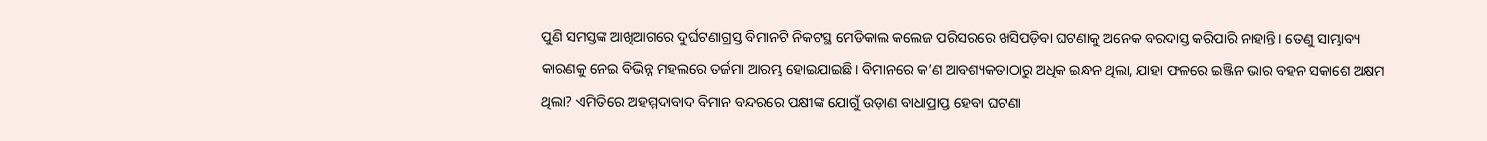ପୁଣି ସମସ୍ତଙ୍କ ଆଖିଆଗରେ ଦୁର୍ଘଟଣାଗ୍ରସ୍ତ ବିମାନଟି ନିକଟସ୍ଥ ମେଡିକାଲ କଲେଜ ପରିସରରେ ଖସିପଡ଼ିବା ଘଟଣାକୁ ଅନେକ ବରଦାସ୍ତ କରିପାରି ନାହାନ୍ତି। ତେଣୁ ସାମ୍ଭାବ୍ୟ କାରଣକୁ ନେଇ ବିଭିନ୍ନ ମହଲରେ ତର୍ଜମା ଆରମ୍ଭ ହୋଇଯାଇଛି। ବିମାନରେ କ’ଣ ଆବଶ୍ୟକତାଠାରୁ ଅଧିକ ଇନ୍ଧନ ଥିଲା, ଯାହା ଫଳରେ ଇଞ୍ଜିନ ଭାର ବହନ ସକାଶେ ଅକ୍ଷମ ଥିଲା? ଏମିତିରେ ଅହମ୍ମଦାବାଦ ବିମାନ ବନ୍ଦରରେ ପକ୍ଷୀଙ୍କ ଯୋଗୁଁ ଉଡ଼ାଣ ବାଧାପ୍ରାପ୍ତ ହେବା ଘଟଣା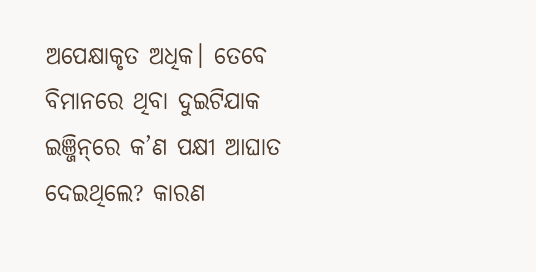ଅପେକ୍ଷାକୃତ ଅଧିକ। ତେବେ ବିମାନରେ ଥିବା ଦୁଇଟିଯାକ ଇଞ୍ଜିନ୍‌ରେ କ’ଣ ପକ୍ଷୀ ଆଘାତ ଦେଇଥିଲେ? କାରଣ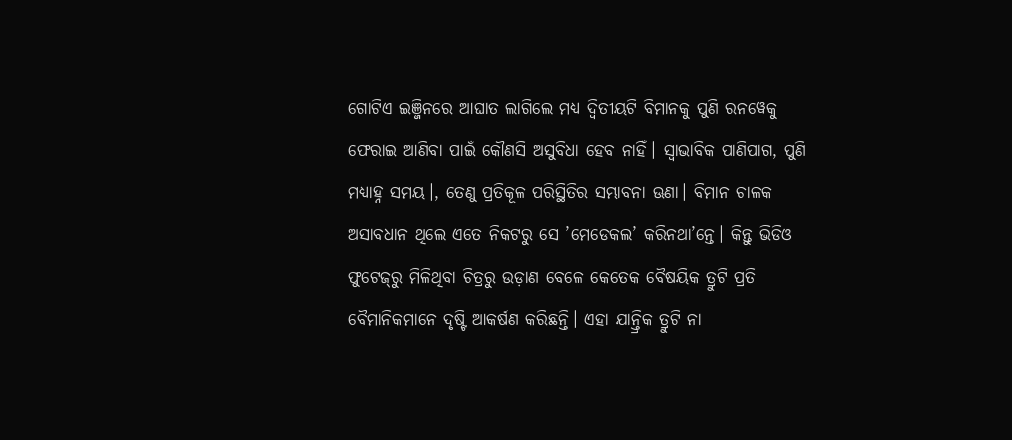ଗୋଟିଏ ଇଞ୍ଜିନରେ ଆଘାତ ଲାଗିଲେ ମଧ୍ୟ ଦ୍ବିତୀୟଟି ବିମାନକୁ ପୁଣି ରନୱେକୁ ଫେରାଇ ଆଣିବା ପାଇଁ କୌଣସି ଅସୁବିଧା ହେବ ନାହିଁ। ସ୍ବାଭାବିକ ପାଣିପାଗ, ପୁଣି ମଧ୍ୟାହ୍ନ ସମୟ।, ତେଣୁ ପ୍ରତିକୂଳ ପରିସ୍ଥିତିର ସମ୍ଭାବନା ଊଣା। ବିମାନ ଚାଳକ ଅସାବଧାନ ଥିଲେ ଏତେ ନିକଟରୁ ସେ ’ମେଡେକଲ’ କରିନଥା’ନ୍ତେ। କିନ୍ତୁ ଭିଡିଓ ଫୁଟେଜ୍‌ରୁ ମିଳିଥିବା ଚିତ୍ରରୁ ଉଡ଼ାଣ ବେଳେ କେତେକ ବୈଷୟିକ ତ୍ରୁଟି ପ୍ରତି ବୈମାନିକମାନେ ଦୃଷ୍ଟି ଆକର୍ଷଣ କରିଛନ୍ତି। ଏହା ଯାନ୍ତ୍ରିକ ତ୍ରୁଟି ନା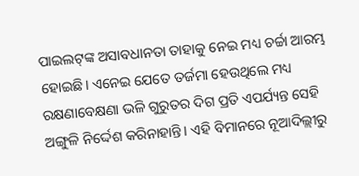ପାଇଲଟ୍‌ଙ୍କ ଅସାବଧାନତା ତାହାକୁ ନେଇ ମଧ୍ୟ ଚର୍ଚ୍ଚା ଆରମ୍ଭ ହୋଇଛି। ଏନେଇ ଯେତେ ତର୍ଜମା ହେଉଥିଲେ ମଧ୍ୟ ରକ୍ଷଣାବେକ୍ଷଣା ଭଳି ଗୁରୁତର ଦିଗ ପ୍ରତି ଏପର୍ଯ୍ୟନ୍ତ ସେହି ଅଙ୍ଗୁଳି ନିର୍ଦ୍ଦେଶ କରିନାହାନ୍ତି। ଏହି ବିମାନରେ ନୂଆଦିଲ୍ଲୀରୁ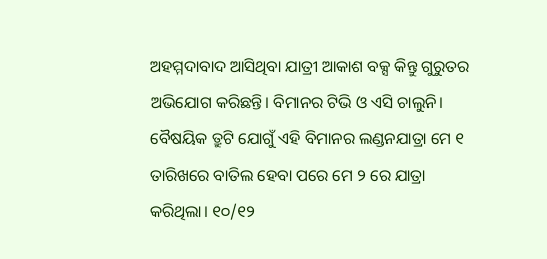ଅହମ୍ମଦାବାଦ ଆସିଥିବା ଯାତ୍ରୀ ଆକାଶ ବକ୍ସ କିନ୍ତୁ ଗୁରୁତର ଅଭିଯୋଗ କରିଛନ୍ତି। ବିମାନର ଟିଭି ଓ ଏସି ଚାଲୁନି। ବୈଷୟିକ ତ୍ରୁଟି ଯୋଗୁଁ ଏହି ବିମାନର ଲଣ୍ଡନଯାତ୍ରା ମେ ୧ ତାରିଖରେ ବାତିଲ ହେବା ପରେ ମେ ୨ ରେ ଯାତ୍ରା କରିଥିଲା। ୧୦/୧୨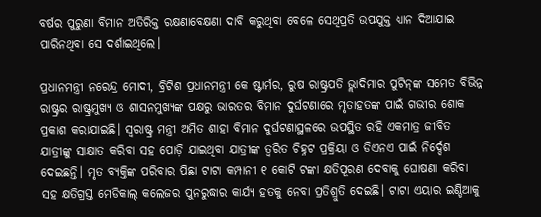ବର୍ଷର ପୁରୁଣା ବିମାନ ଅତିରିକ୍ତ ରକ୍ଷଣାବେକ୍ଷଣା ଦାବି କରୁଥିବା ବେଳେ ସେଥିପ୍ରତି ଉପଯୁକ୍ତ ଧ୍ୟାନ ଦିଆଯାଇ ପାରିନଥିବା ସେ ଦର୍ଶାଇଥିଲେ।

ପ୍ରଧାନମନ୍ତ୍ରୀ ନରେନ୍ଦ୍ର ମୋଦୀ, ବ୍ରିଟିଶ ପ୍ରଧାନମନ୍ତ୍ରୀ କେ ଷ୍ଟାର୍ମର, ରୁଷ ରାଷ୍ଟ୍ରପତି ଭ୍ଲାଦିମାର ପୁଟିନ୍‌ଙ୍କ ସମେତ ବିଭିନ୍ନ ରାଷ୍ଟ୍ରର ରାଷ୍ଟ୍ରମୁଖ୍ୟ ଓ ଶାସନମୁଖ୍ୟଙ୍କ ପକ୍ଷରୁ ଭାରତର ବିମାନ ଦୁର୍ଘଟଣାରେ ମୃତାହତଙ୍କ ପାଇଁ ଗଭୀର ଶୋକ ପ୍ରକାଶ କରାଯାଇଛି। ସ୍ବରାଷ୍ଟ୍ର ମନ୍ତ୍ରୀ ଅମିତ ଶାହା ବିମାନ ଦୁର୍ଘଟଣାସ୍ଥଳରେ ଉପସ୍ଥିତ ରହି ଏକମାତ୍ର ଜୀବିତ ଯାତ୍ରୀଙ୍କୁ ସାକ୍ଷାତ କରିବା ସହ ପୋଡ଼ି ଯାଇଥିବା ଯାତ୍ରୀଙ୍କ ତ୍ବରିତ ଚିହ୍ନଟ ପ୍ରକ୍ରିୟା ଓ ଡିଏନଏ ପାଇଁ ନିର୍ଦ୍ଦେଶ ଦେଇଛନ୍ତି। ମୃତ ବ୍ୟକ୍ତିଙ୍କ ପରିବାର ପିଛା ଟାଟା କମ୍ପାନୀ ୧ କୋଟି ଟଙ୍କା କ୍ଷତିପୂରଣ ଦେବାକୁ ଘୋଷଣା କରିବା ସହ କ୍ଷତିଗ୍ରସ୍ତ ମେଡିକାଲ୍‌ କଲେଜର ପୁନରୁଦ୍ଧାର କାର୍ଯ୍ୟ ହତକୁ ନେବା ପ୍ରତିଶ୍ରୁତି ଦେଇଛି। ଟାଟା ଏୟାର ଇଣ୍ଡିଆକୁ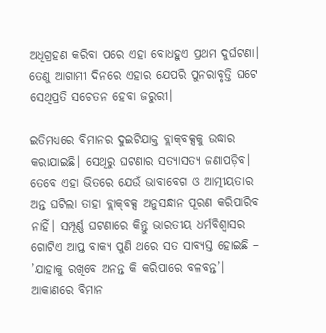ଅଧିଗ୍ରହଣ କରିବା ପରେ ଏହା ବୋଧହୁଏ ପ୍ରଥମ ଦୁର୍ଘଟଣା। ତେଣୁ ଆଗାମୀ ଦିନରେ ଏହାର ଯେପରି ପୁନରାବୃତ୍ତି ଘଟେ ସେଥିପ୍ରତି ସଚେତନ ହେବା ଜରୁରୀ।

ଇତିମଧ୍ୟରେ ବିମାନର ଦୁଇଟିଯାକ୍ତ ବ୍ଲାକ୍‌ବକ୍ସକୁ ଉଦ୍ଧାର କରାଯାଇଛି। ସେଥିରୁ ଘଟଣାର ସତ୍ୟାସତ୍ୟ ଜଣାପଡ଼ିବ। ତେବେ ଏହା ଭିତରେ ଯେଉଁ ଭାବାବେଗ ଓ ଆତ୍ମୀୟତାର ଅନ୍ତ ଘଟିଲା ତାହା ବ୍ଲାକ୍‌ବକ୍ସ ଅନୁସନ୍ଧାନ ପୂରଣ କରିପାରିବ ନାହିଁ। ସମ୍ପୂର୍ଣ୍ଣ ଘଟଣାରେ କିନ୍ତୁ ଭାରତୀୟ ଧର୍ମବିଶ୍ବାସର ଗୋଟିଏ ଆପ୍ତ ବାକ୍ୟ ପୁଣି ଥରେ ସତ ସାବ୍ୟସ୍ତ ହୋଇଛି – ’ଯାହାକୁ ରଖିବେ ଅନନ୍ତ କି କରିପାରେ ବଳବନ୍ତ’। ଆକାଣରେ ବିମାନ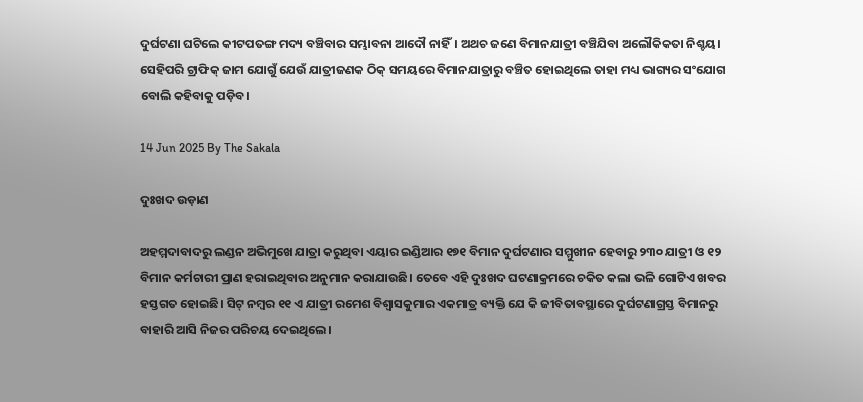ଦୁର୍ଘଟଣା ଘଟିଲେ କୀଟପତଙ୍ଗ ମଦ୍ୟ ବଞ୍ଚିବାର ସମ୍ଭାବନା ଆଦୌ ନାହିଁ। ଅଥଚ ଜଣେ ବିମାନଯାତ୍ରୀ ବଞ୍ଚିଯିବା ଅଲୌକିକତା ନିଶ୍ଚୟ। ସେହିପରି ଟ୍ରାଫିକ୍‌ ଜାମ ଯୋଗୁଁ ଯେଉଁ ଯାତ୍ରୀଜଣକ ଠିକ୍‌ ସମୟରେ ବିମାନଯାତ୍ରାରୁ ବଞ୍ଚିତ ହୋଇଥିଲେ ତାହା ମଧ୍ୟ ଭାଗ୍ୟର ସଂଯୋଗ ବୋଲି କହିବାକୁ ପଡ଼ିବ।

14 Jun 2025 By The Sakala

ଦୁଃଖଦ ଉଡ଼ାଣ

ଅହମ୍ମଦାବାଦରୁ ଲଣ୍ଡନ ଅଭିମୁଖେ ଯାତ୍ରା କରୁଥିବା ଏୟାର ଇଣ୍ଡିଆର ୧୭୧ ବିମାନ ଦୁର୍ଘଟଣାର ସମ୍ମୁଖୀନ ହେବାରୁ ୨୩୦ ଯାତ୍ରୀ ଓ ୧୨ ବିମାନ କର୍ମଚାରୀ ପ୍ରାଣ ହରାଇଥିବାର ଅନୁମାନ କରାଯାଉଛି। ତେବେ ଏହି ଦୁଃଖଦ ଘଟଣାକ୍ରମରେ ଚକିତ କଲା ଭଳି ଗୋଟିଏ ଖବର ହସ୍ତଗତ ହୋଇଛି। ସିଟ୍‌ ନମ୍ବର ୧୧ ଏ ଯାତ୍ରୀ ରମେଶ ବିଶ୍ବାସକୁମାର ଏକମାତ୍ର ବ୍ୟକ୍ତି ଯେ କି ଜୀବିତାବସ୍ଥାରେ ଦୁର୍ଘଟଣାଗ୍ରସ୍ତ ବିମାନରୁ ବାହାରି ଆସି ନିଜର ପରିଚୟ ଦେଇଥିଲେ।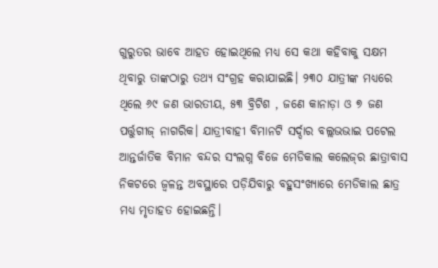ଗୁରୁତର ଭାବେ ଆହତ ହୋଇଥିଲେ ମଧ୍ୟ ସେ କଥା କହିବାକୁ ସକ୍ଷମ ଥିବାରୁ ତାଙ୍କଠାରୁ ତଥ୍ୟ ସଂଗ୍ରହ କରାଯାଇଛି। ୨୩୦ ଯାତ୍ରୀଙ୍କ ମଧ୍ୟରେ ଥିଲେ ୬୯ ଜଣ ଭାରତୀୟ, ୫୩ ବ୍ରିଟିଶ , ଜଣେ କାନାଡ଼ା ଓ ୭ ଜଣ ପର୍ତ୍ତୁଗୀଜ୍‌ ନାଗରିକ। ଯାତ୍ରୀବାହୀ ବିମାନଟି ସର୍ଦ୍ଦାର ବଲ୍ଲଭଭାଇ ପଟେଲ ଆନ୍ତର୍ଜାତିକ ବିମାନ ବନ୍ଦର ସଂଲଗ୍ନ ବିଜେ ମେଡିକାଲ କଲେଜ୍‌ର ଛାତ୍ରାବାସ ନିକଟରେ ଜ୍ବଳନ୍ତ ଅବସ୍ଥାରେ ପଡ଼ିଯିବାରୁ ବହୁସଂଖ୍ୟାରେ ମେଡିକାଲ ଛାତ୍ର ମଧ୍ୟ ମୃତାହତ ହୋଇଛନ୍ତି।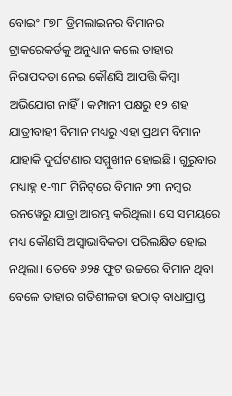ବୋଇଂ ୮୭୮ ଡ୍ରିମଲାଇନର ବିମାନର ଟ୍ରାକରେକର୍ଡକୁ ଅନୁଧ୍ୟାନ କଲେ ତାହାର ନିରାପଦତା ନେଇ କୌଣସି ଆପତ୍ତି କିମ୍ବା ଅଭିଯୋଗ ନାହିଁ। କମ୍ପାନୀ ପକ୍ଷରୁ ୧୨ ଶହ ଯାତ୍ରୀବାହୀ ବିମାନ ମଧ୍ୟରୁ ଏହା ପ୍ରଥମ ବିମାନ ଯାହାକି ଦୁର୍ଘଟଣାର ସମ୍ମୁଖୀନ ହୋଇଛି। ଗୁରୁବାର ମଧ୍ୟାହ୍ନ ୧-୩୮ ମିନିଟ୍‌ରେ ବିମାନ ୨୩ ନମ୍ବର ରନୱେରୁ ଯାତ୍ରା ଆରମ୍ଭ କରିଥିଲା। ସେ ସମୟରେ ମଧ୍ୟ କୌଣସି ଅସ୍ବାଭାବିକତା ପରିଲକ୍ଷିତ ହୋଇ ନଥିଲା। ତେବେ ୬୨୫ ଫୁଟ ଉଚ୍ଚରେ ବିମାନ ଥିବା ବେଳେ ତାହାର ଗତିଶୀଳତା ହଠାତ୍‌ ବାଧାପ୍ରାପ୍ତ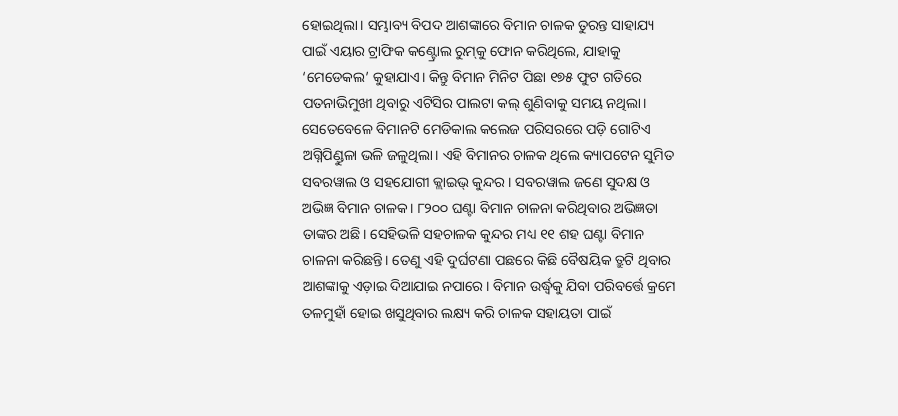ହୋଇଥିଲା। ସମ୍ଭାବ୍ୟ ବିପଦ ଆଶଙ୍କାରେ ବିମାନ ଚାଳକ ତୁରନ୍ତ ସାହାଯ୍ୟ ପାଇଁ ଏୟାର ଟ୍ରାଫିକ କଣ୍ଟ୍ରୋଲ ରୁମ୍‌କୁ ଫୋନ କରିଥିଲେ, ଯାହାକୁ ‘ମେଡେକଲ’ କୁହାଯାଏ। କିନ୍ତୁ ବିମାନ ମିନିଟ ପିଛା ୧୭୫ ଫୁଟ ଗତିରେ ପତନାଭିମୁଖୀ ଥିବାରୁ ଏଟିସିର ପାଲଟା କଲ୍‌ ଶୁଣିବାକୁ ସମୟ ନଥିଲା। ସେତେବେଳେ ବିମାନଟି ମେଡିକାଲ କଲେଜ ପରିସରରେ ପଡ଼ି ଗୋଟିଏ ଅଗ୍ନିପିଣ୍ଡୁଳା ଭଳି ଜଳୁଥିଲା। ଏହି ବିମାନର ଚାଳକ ଥିଲେ କ୍ୟାପଟେନ ସୁମିତ ସବରୱାଲ ଓ ସହଯୋଗୀ କ୍ଲାଇଭ୍‌ କୁନ୍ଦର। ସବରୱାଲ ଜଣେ ସୁଦକ୍ଷ ଓ ଅଭିଜ୍ଞ ବିମାନ ଚାଳକ। ୮୨୦୦ ଘଣ୍ଟା ବିମାନ ଚାଳନା କରିଥିବାର ଅଭିଜ୍ଞତା ତାଙ୍କର ଅଛି। ସେହିଭଳି ସହଚାଳକ କୁନ୍ଦର ମଧ୍ୟ ୧୧ ଶହ ଘଣ୍ଟା ବିମାନ ଚାଳନା କରିଛନ୍ତି। ତେଣୁ ଏହି ଦୁର୍ଘଟଣା ପଛରେ କିଛି ବୈଷୟିକ ତ୍ରୁଟି ଥିବାର ଆଶଙ୍କାକୁ ଏଡ଼ାଇ ଦିଆଯାଇ ନପାରେ। ବିମାନ ଉର୍ଦ୍ଧ୍ବକୁ ଯିବା ପରିବର୍ତ୍ତେ କ୍ରମେ ତଳମୁହାଁ ହୋଇ ଖସୁଥିବାର ଲକ୍ଷ୍ୟ କରି ଚାଳକ ସହାୟତା ପାଇଁ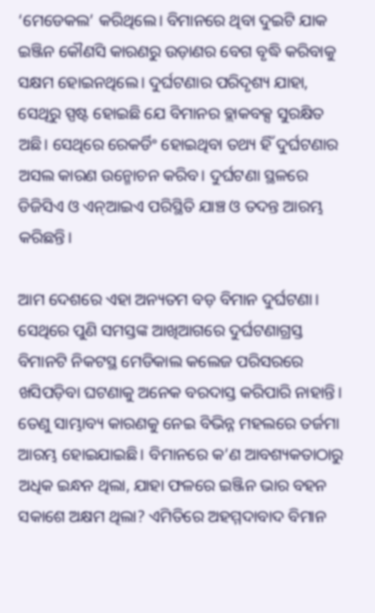‘ମେଡେକଲ’ କରିଥିଲେ। ବିମାନରେ ଥିବା ଦୁଇଟି ଯାକ ଇଞ୍ଜିନ କୌଣସି କାରଣରୁ ଉଡ଼ାଣର ବେଗ ବୃଦ୍ଧି କରିବାକୁ ସକ୍ଷମ ହୋଇନଥିଲେ। ଦୁର୍ଘଟଣାର ପରିଦୃଶ୍ୟ ଯାହା, ସେଥିରୁ ସ୍ପଷ୍ଟ ହୋଇଛି ଯେ ବିମାନର ବ୍ଲାକବକ୍ସ ସୁରକ୍ଷିତ ଅଛି। ସେଥିରେ ରେକର୍ଡିଂ ହୋଇଥିବା ତଥ୍ୟ ହିଁ ଦୁର୍ଘଟଣାର ଅସଲ କାରଣ ଉନ୍ମୋଚନ କରିବ। ଦୁର୍ଘଟଣା ସ୍ଥଳରେ ଡିଜିସିଏ ଓ ଏନ୍‌ଆଇଏ ପରିସ୍ଥିତି ଯାଞ୍ଚ ଓ ତଦନ୍ତ ଆରମ୍ଭ କରିଛନ୍ତି।

ଆମ ଦେଶରେ ଏହା ଅନ୍ୟତମ ବଡ଼ ବିମାନ ଦୁର୍ଘଟଣା। ସେଥିରେ ପୁଣି ସମସ୍ତଙ୍କ ଆଖିଆଗରେ ଦୁର୍ଘଟଣାଗ୍ରସ୍ତ ବିମାନଟି ନିକଟସ୍ଥ ମେଡିକାଲ କଲେଜ ପରିସରରେ ଖସିପଡ଼ିବା ଘଟଣାକୁ ଅନେକ ବରଦାସ୍ତ କରିପାରି ନାହାନ୍ତି। ତେଣୁ ସାମ୍ଭାବ୍ୟ କାରଣକୁ ନେଇ ବିଭିନ୍ନ ମହଲରେ ତର୍ଜମା ଆରମ୍ଭ ହୋଇଯାଇଛି। ବିମାନରେ କ’ଣ ଆବଶ୍ୟକତାଠାରୁ ଅଧିକ ଇନ୍ଧନ ଥିଲା, ଯାହା ଫଳରେ ଇଞ୍ଜିନ ଭାର ବହନ ସକାଶେ ଅକ୍ଷମ ଥିଲା? ଏମିତିରେ ଅହମ୍ମଦାବାଦ ବିମାନ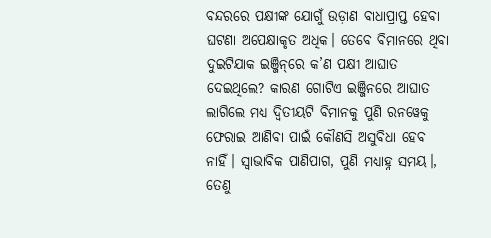ବନ୍ଦରରେ ପକ୍ଷୀଙ୍କ ଯୋଗୁଁ ଉଡ଼ାଣ ବାଧାପ୍ରାପ୍ତ ହେବା ଘଟଣା ଅପେକ୍ଷାକୃତ ଅଧିକ। ତେବେ ବିମାନରେ ଥିବା ଦୁଇଟିଯାକ ଇଞ୍ଜିନ୍‌ରେ କ’ଣ ପକ୍ଷୀ ଆଘାତ ଦେଇଥିଲେ? କାରଣ ଗୋଟିଏ ଇଞ୍ଜିନରେ ଆଘାତ ଲାଗିଲେ ମଧ୍ୟ ଦ୍ବିତୀୟଟି ବିମାନକୁ ପୁଣି ରନୱେକୁ ଫେରାଇ ଆଣିବା ପାଇଁ କୌଣସି ଅସୁବିଧା ହେବ ନାହିଁ। ସ୍ବାଭାବିକ ପାଣିପାଗ, ପୁଣି ମଧ୍ୟାହ୍ନ ସମୟ।, ତେଣୁ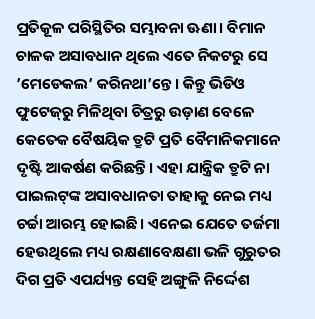ପ୍ରତିକୂଳ ପରିସ୍ଥିତିର ସମ୍ଭାବନା ଊଣା। ବିମାନ ଚାଳକ ଅସାବଧାନ ଥିଲେ ଏତେ ନିକଟରୁ ସେ ’ମେଡେକଲ’ କରିନଥା’ନ୍ତେ। କିନ୍ତୁ ଭିଡିଓ ଫୁଟେଜ୍‌ରୁ ମିଳିଥିବା ଚିତ୍ରରୁ ଉଡ଼ାଣ ବେଳେ କେତେକ ବୈଷୟିକ ତ୍ରୁଟି ପ୍ରତି ବୈମାନିକମାନେ ଦୃଷ୍ଟି ଆକର୍ଷଣ କରିଛନ୍ତି। ଏହା ଯାନ୍ତ୍ରିକ ତ୍ରୁଟି ନା ପାଇଲଟ୍‌ଙ୍କ ଅସାବଧାନତା ତାହାକୁ ନେଇ ମଧ୍ୟ ଚର୍ଚ୍ଚା ଆରମ୍ଭ ହୋଇଛି। ଏନେଇ ଯେତେ ତର୍ଜମା ହେଉଥିଲେ ମଧ୍ୟ ରକ୍ଷଣାବେକ୍ଷଣା ଭଳି ଗୁରୁତର ଦିଗ ପ୍ରତି ଏପର୍ଯ୍ୟନ୍ତ ସେହି ଅଙ୍ଗୁଳି ନିର୍ଦ୍ଦେଶ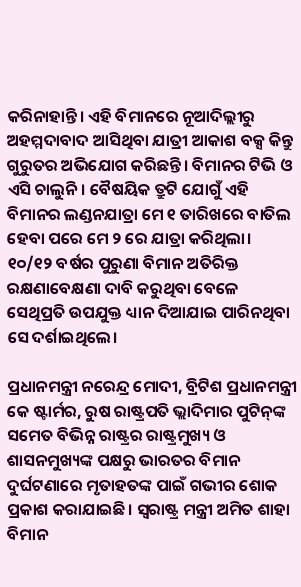କରିନାହାନ୍ତି। ଏହି ବିମାନରେ ନୂଆଦିଲ୍ଲୀରୁ ଅହମ୍ମଦାବାଦ ଆସିଥିବା ଯାତ୍ରୀ ଆକାଶ ବକ୍ସ କିନ୍ତୁ ଗୁରୁତର ଅଭିଯୋଗ କରିଛନ୍ତି। ବିମାନର ଟିଭି ଓ ଏସି ଚାଲୁନି। ବୈଷୟିକ ତ୍ରୁଟି ଯୋଗୁଁ ଏହି ବିମାନର ଲଣ୍ଡନଯାତ୍ରା ମେ ୧ ତାରିଖରେ ବାତିଲ ହେବା ପରେ ମେ ୨ ରେ ଯାତ୍ରା କରିଥିଲା। ୧୦/୧୨ ବର୍ଷର ପୁରୁଣା ବିମାନ ଅତିରିକ୍ତ ରକ୍ଷଣାବେକ୍ଷଣା ଦାବି କରୁଥିବା ବେଳେ ସେଥିପ୍ରତି ଉପଯୁକ୍ତ ଧ୍ୟାନ ଦିଆଯାଇ ପାରିନଥିବା ସେ ଦର୍ଶାଇଥିଲେ।

ପ୍ରଧାନମନ୍ତ୍ରୀ ନରେନ୍ଦ୍ର ମୋଦୀ, ବ୍ରିଟିଶ ପ୍ରଧାନମନ୍ତ୍ରୀ କେ ଷ୍ଟାର୍ମର, ରୁଷ ରାଷ୍ଟ୍ରପତି ଭ୍ଲାଦିମାର ପୁଟିନ୍‌ଙ୍କ ସମେତ ବିଭିନ୍ନ ରାଷ୍ଟ୍ରର ରାଷ୍ଟ୍ରମୁଖ୍ୟ ଓ ଶାସନମୁଖ୍ୟଙ୍କ ପକ୍ଷରୁ ଭାରତର ବିମାନ ଦୁର୍ଘଟଣାରେ ମୃତାହତଙ୍କ ପାଇଁ ଗଭୀର ଶୋକ ପ୍ରକାଶ କରାଯାଇଛି। ସ୍ବରାଷ୍ଟ୍ର ମନ୍ତ୍ରୀ ଅମିତ ଶାହା ବିମାନ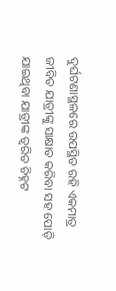ଦୁର୍ଘଟଣାସ୍ଥଳରେ ଉପସ୍ଥିତ ରହି ଏକମାତ୍ର ଜୀବିତ ଯାତ୍ରୀଙ୍କୁ ସାକ୍ଷାତ କରିବା ସହ ପୋଡ଼ି ଯାଇଥିବା ଯାତ୍ରୀଙ୍କ ତ୍ବରିତ ଚିହ୍ନଟ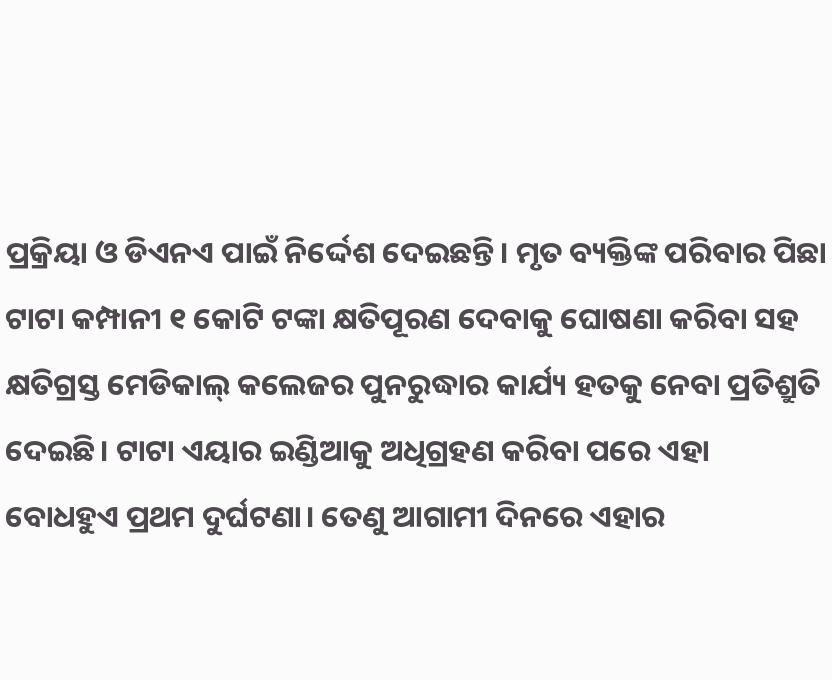ପ୍ରକ୍ରିୟା ଓ ଡିଏନଏ ପାଇଁ ନିର୍ଦ୍ଦେଶ ଦେଇଛନ୍ତି। ମୃତ ବ୍ୟକ୍ତିଙ୍କ ପରିବାର ପିଛା ଟାଟା କମ୍ପାନୀ ୧ କୋଟି ଟଙ୍କା କ୍ଷତିପୂରଣ ଦେବାକୁ ଘୋଷଣା କରିବା ସହ କ୍ଷତିଗ୍ରସ୍ତ ମେଡିକାଲ୍‌ କଲେଜର ପୁନରୁଦ୍ଧାର କାର୍ଯ୍ୟ ହତକୁ ନେବା ପ୍ରତିଶ୍ରୁତି ଦେଇଛି। ଟାଟା ଏୟାର ଇଣ୍ଡିଆକୁ ଅଧିଗ୍ରହଣ କରିବା ପରେ ଏହା ବୋଧହୁଏ ପ୍ରଥମ ଦୁର୍ଘଟଣା। ତେଣୁ ଆଗାମୀ ଦିନରେ ଏହାର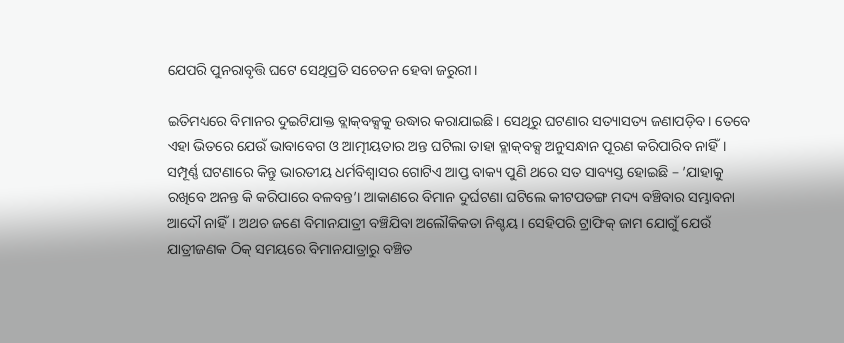ଯେପରି ପୁନରାବୃତ୍ତି ଘଟେ ସେଥିପ୍ରତି ସଚେତନ ହେବା ଜରୁରୀ।

ଇତିମଧ୍ୟରେ ବିମାନର ଦୁଇଟିଯାକ୍ତ ବ୍ଲାକ୍‌ବକ୍ସକୁ ଉଦ୍ଧାର କରାଯାଇଛି। ସେଥିରୁ ଘଟଣାର ସତ୍ୟାସତ୍ୟ ଜଣାପଡ଼ିବ। ତେବେ ଏହା ଭିତରେ ଯେଉଁ ଭାବାବେଗ ଓ ଆତ୍ମୀୟତାର ଅନ୍ତ ଘଟିଲା ତାହା ବ୍ଲାକ୍‌ବକ୍ସ ଅନୁସନ୍ଧାନ ପୂରଣ କରିପାରିବ ନାହିଁ। ସମ୍ପୂର୍ଣ୍ଣ ଘଟଣାରେ କିନ୍ତୁ ଭାରତୀୟ ଧର୍ମବିଶ୍ବାସର ଗୋଟିଏ ଆପ୍ତ ବାକ୍ୟ ପୁଣି ଥରେ ସତ ସାବ୍ୟସ୍ତ ହୋଇଛି – ’ଯାହାକୁ ରଖିବେ ଅନନ୍ତ କି କରିପାରେ ବଳବନ୍ତ’। ଆକାଣରେ ବିମାନ ଦୁର୍ଘଟଣା ଘଟିଲେ କୀଟପତଙ୍ଗ ମଦ୍ୟ ବଞ୍ଚିବାର ସମ୍ଭାବନା ଆଦୌ ନାହିଁ। ଅଥଚ ଜଣେ ବିମାନଯାତ୍ରୀ ବଞ୍ଚିଯିବା ଅଲୌକିକତା ନିଶ୍ଚୟ। ସେହିପରି ଟ୍ରାଫିକ୍‌ ଜାମ ଯୋଗୁଁ ଯେଉଁ ଯାତ୍ରୀଜଣକ ଠିକ୍‌ ସମୟରେ ବିମାନଯାତ୍ରାରୁ ବଞ୍ଚିତ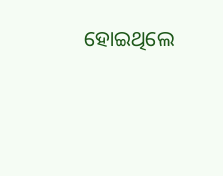ହୋଇଥିଲେ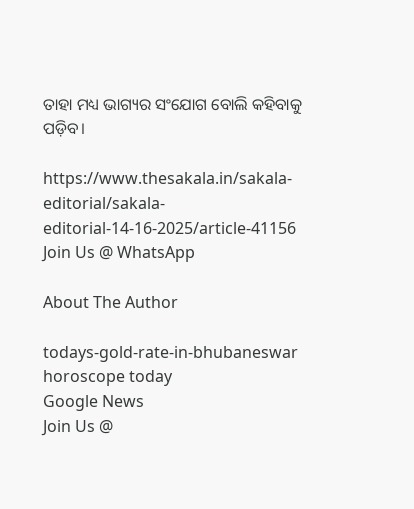ତାହା ମଧ୍ୟ ଭାଗ୍ୟର ସଂଯୋଗ ବୋଲି କହିବାକୁ ପଡ଼ିବ।

https://www.thesakala.in/sakala-editorial/sakala-editorial-14-16-2025/article-41156
Join Us @ WhatsApp

About The Author

todays-gold-rate-in-bhubaneswar
horoscope today
Google News
Join Us @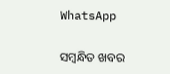WhatsApp

ସମ୍ବନ୍ଧିତ ଖବର